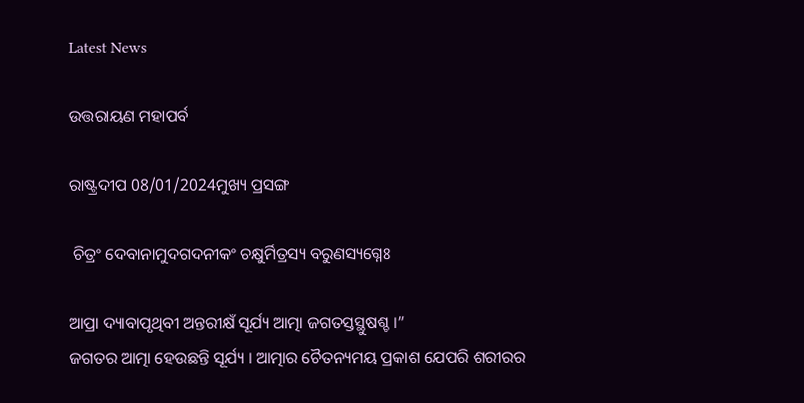Latest News

ଉତ୍ତରାୟଣ ମହାପର୍ବ

ରାଷ୍ଟ୍ରଦୀପ 08/01/2024ମୁଖ୍ୟ ପ୍ରସଙ୍ଗ

 ଚିତ୍ରଂ ଦେବାନାମୁଦଗଦନୀକଂ ଚକ୍ଷୁର୍ମିତ୍ରସ୍ୟ ବରୁଣସ୍ୟଗ୍ନେଃ

ଆପ୍ରା ଦ୍ୟାବାପୃଥିବୀ ଅନ୍ତରୀକ୍ଷଁ ସୂର୍ଯ୍ୟ ଆତ୍ମା ଜଗତସ୍ତସ୍ଥୁଷଶ୍ଚ ।”
ଜଗତର ଆତ୍ମା ହେଉଛନ୍ତି ସୂର୍ଯ୍ୟ । ଆତ୍ମାର ଚୈତନ୍ୟମୟ ପ୍ରକାଶ ଯେପରି ଶରୀରର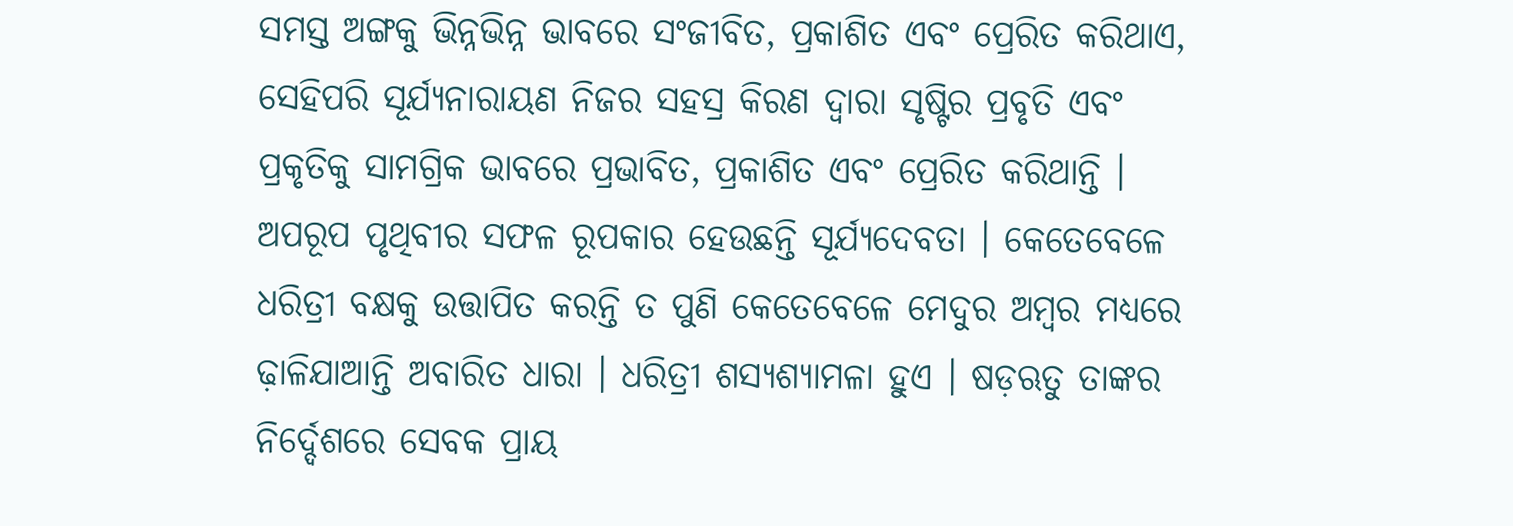ସମସ୍ତ ଅଙ୍ଗକୁ ଭିନ୍ନଭିନ୍ନ ଭାବରେ ସଂଜୀବିତ, ପ୍ରକାଶିତ ଏବଂ ପ୍ରେରିତ କରିଥାଏ, ସେହିପରି ସୂର୍ଯ୍ୟନାରାୟଣ ନିଜର ସହସ୍ର କିରଣ ଦ୍ୱାରା ସୃଷ୍ଟିର ପ୍ରବୃତି ଏବଂ ପ୍ରକୃତିକୁ ସାମଗ୍ରିକ ଭାବରେ ପ୍ରଭାବିତ, ପ୍ରକାଶିତ ଏବଂ ପ୍ରେରିତ କରିଥାନ୍ତି । ଅପରୂପ ପୃଥିବୀର ସଫଳ ରୂପକାର ହେଉଛନ୍ତି ସୂର୍ଯ୍ୟଦେବତା । କେତେବେଳେ ଧରିତ୍ରୀ ବକ୍ଷକୁ ଉତ୍ତାପିତ କରନ୍ତି ତ ପୁଣି କେତେବେଳେ ମେଦୁର ଅମ୍ବର ମଧ୍ୟରେ ଢ଼ାଳିଯାଆନ୍ତି ଅବାରିତ ଧାରା । ଧରିତ୍ରୀ ଶସ୍ୟଶ୍ୟାମଳା ହୁଏ । ଷଡ଼ଋତୁ ତାଙ୍କର ନିର୍ଦ୍ଦେଶରେ ସେବକ ପ୍ରାୟ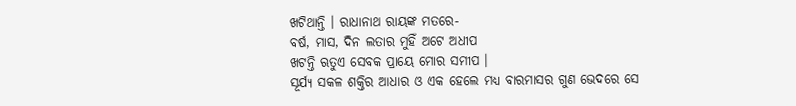ଖଟିଥାନ୍ତି । ରାଧାନାଥ ରାୟଙ୍କ ମତରେ-
ବର୍ଷ, ମାସ, ଦିନ ଲତାର ମୁହିଁ ଅଟେ ଅଧୀପ
ଖଟନ୍ତି ଋତୁଏ ସେବକ ପ୍ରାୟେ ମୋର ସମୀପ ।
ସୂର୍ଯ୍ୟ ସକଳ ଶକ୍ତିର ଆଧାର ଓ ଏକ ହେଲେ ମଧ୍ୟ ବାରମାସର ଗୁଣ ଭେଦରେ ସେ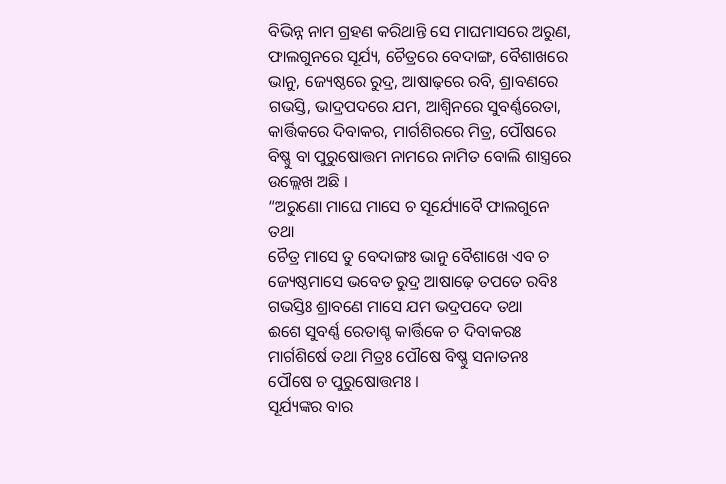ବିଭିନ୍ନ ନାମ ଗ୍ରହଣ କରିଥାନ୍ତି ସେ ମାଘମାସରେ ଅରୁଣ, ଫାଲଗୁନରେ ସୂର୍ଯ୍ୟ, ଚୈତ୍ରରେ ବେଦାଙ୍ଗ, ବୈଶାଖରେ ଭାନୁ, ଜ୍ୟେଷ୍ଠରେ ରୁଦ୍ର, ଆଷାଢ଼ରେ ରବି, ଶ୍ରାବଣରେ ଗଭସ୍ତି, ଭାଦ୍ରପଦରେ ଯମ, ଆଶ୍ୱିନରେ ସୁବର୍ଣ୍ଣରେତା, କାର୍ତ୍ତିକରେ ଦିବାକର, ମାର୍ଗଶିରରେ ମିତ୍ର, ପୌଷରେ ବିଷ୍ଣୁ ବା ପୁରୁଷୋତ୍ତମ ନାମରେ ନାମିତ ବୋଲି ଶାସ୍ତ୍ରରେ ଉଲ୍ଲେଖ ଅଛି ।
“ଅରୁଣୋ ମାଘେ ମାସେ ଚ ସୂର୍ଯ୍ୟୋବୈ ଫାଲଗୁନେ ତଥା
ଚୈତ୍ର ମାସେ ତୁ ବେଦାଙ୍ଗଃ ଭାନୁ ବୈଶାଖେ ଏବ ଚ
ଜ୍ୟେଷ୍ଠମାସେ ଭବେତ ରୁଦ୍ର ଆଷାଢ଼େ ତପତେ ରବିଃ
ଗଭସ୍ତିଃ ଶ୍ରାବଣେ ମାସେ ଯମ ଭଦ୍ରପଦେ ତଥା
ଈଶେ ସୁବର୍ଣ୍ଣ ରେତାଶ୍ଚ କାର୍ତ୍ତିକେ ଚ ଦିବାକରଃ
ମାର୍ଗଶିର୍ଷେ ତଥା ମିତ୍ରଃ ପୌଷେ ବିଷ୍ଣୁ ସନାତନଃ
ପୌଷେ ଚ ପୁରୁଷୋତ୍ତମଃ ।
ସୂର୍ଯ୍ୟଙ୍କର ବାର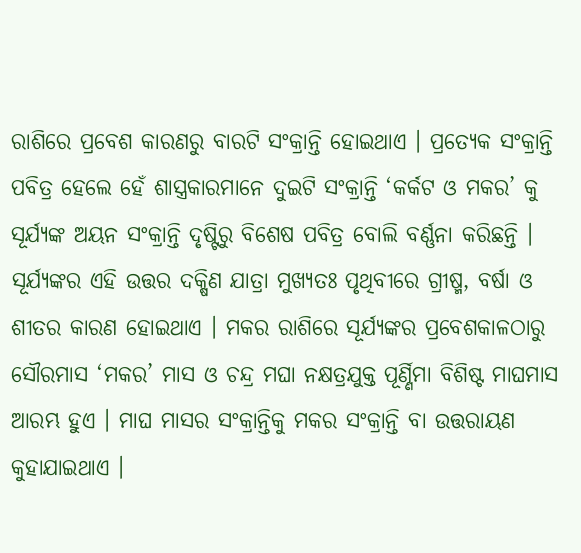ରାଶିରେ ପ୍ରବେଶ କାରଣରୁ ବାରଟି ସଂକ୍ରାନ୍ତି ହୋଇଥାଏ । ପ୍ରତ୍ୟେକ ସଂକ୍ରାନ୍ତି ପବିତ୍ର ହେଲେ ହେଁ ଶାସ୍ତ୍ରକାରମାନେ ଦୁଇଟି ସଂକ୍ରାନ୍ତି ‘କର୍କଟ ଓ ମକର’ କୁ ସୂର୍ଯ୍ୟଙ୍କ ଅୟନ ସଂକ୍ରାନ୍ତି ଦୃଷ୍ଟିରୁ ବିଶେଷ ପବିତ୍ର ବୋଲି ବର୍ଣ୍ଣନା କରିଛନ୍ତି । ସୂର୍ଯ୍ୟଙ୍କର ଏହି ଉତ୍ତର ଦକ୍ଷିଣ ଯାତ୍ରା ମୁଖ୍ୟତଃ ପୃଥିବୀରେ ଗ୍ରୀଷ୍ମ, ବର୍ଷା ଓ ଶୀତର କାରଣ ହୋଇଥାଏ । ମକର ରାଶିରେ ସୂର୍ଯ୍ୟଙ୍କର ପ୍ରବେଶକାଳଠାରୁ ସୌରମାସ ‘ମକର’ ମାସ ଓ ଚନ୍ଦ୍ର ମଘା ନକ୍ଷତ୍ରଯୁକ୍ତ ପୂର୍ଣ୍ଣିମା ବିଶିଷ୍ଟ ମାଘମାସ ଆରମ୍ଭ ହୁଏ । ମାଘ ମାସର ସଂକ୍ରାନ୍ତିକୁ ମକର ସଂକ୍ରାନ୍ତି ବା ଉତ୍ତରାୟଣ କୁହାଯାଇଥାଏ ।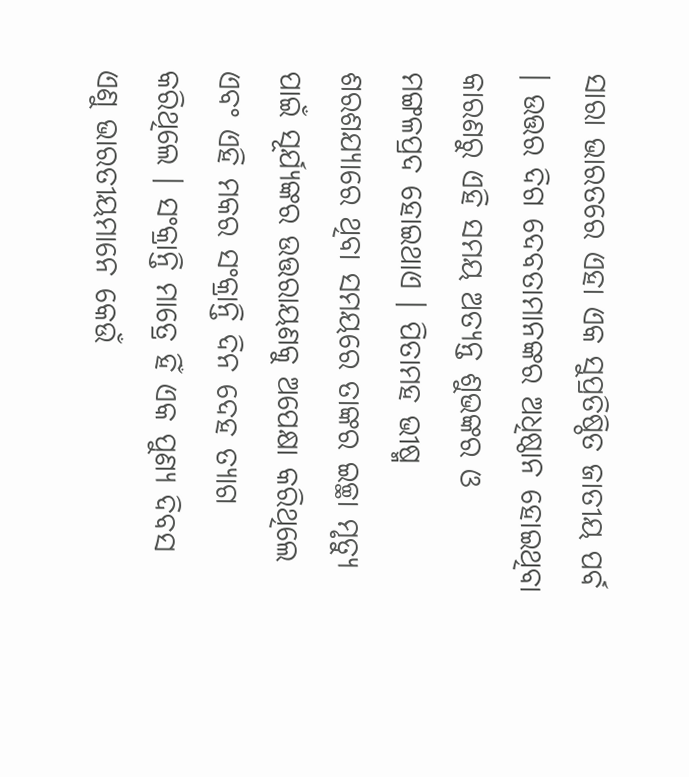ସାରା ଭାରତରେ ଏହା ଏକ ସୁପ୍ରତିଷ୍ଠିତ ଜାତୀୟ ପର୍ବ । ଉତ୍ତର ଦିଗ ଦେବତାମାନଙ୍କର ଅଧିଷ୍ଠାନ ହୋଇଥିବା କାରଣରୁ ଏହି ସମୟ ଅତ୍ୟନ୍ତ ଶୁଭଙ୍କର ଓ ମଙ୍ଗଳପ୍ରଦ ହୋଇଥାଏ । ପିତାମହ ଭୀଷ୍ମ ଶରଶଯ୍ୟାରେ ଥିବା ସମୟରେ ତାଙ୍କର ଇଚ୍ଛା ମୃତ୍ୟୁ ପାଇଁ ସୂର୍ଯ୍ୟଙ୍କର ଉତ୍ତରାୟଣକୁ ଅପେକ୍ଷା କରିଥିଲେ ଏବଂ ଏହି ମକର ସଂକ୍ରାନ୍ତି ଦିନ ଦେହ ତ୍ୟାଗ କରିଥିଲେ । ସଂକ୍ରାନ୍ତି ମାତ୍ରେ ହିଁ ଏକ ପୁଣ୍ୟ ଦିବସ ଏଣୁ ଭାରତୀୟମାନେ କେଉଁ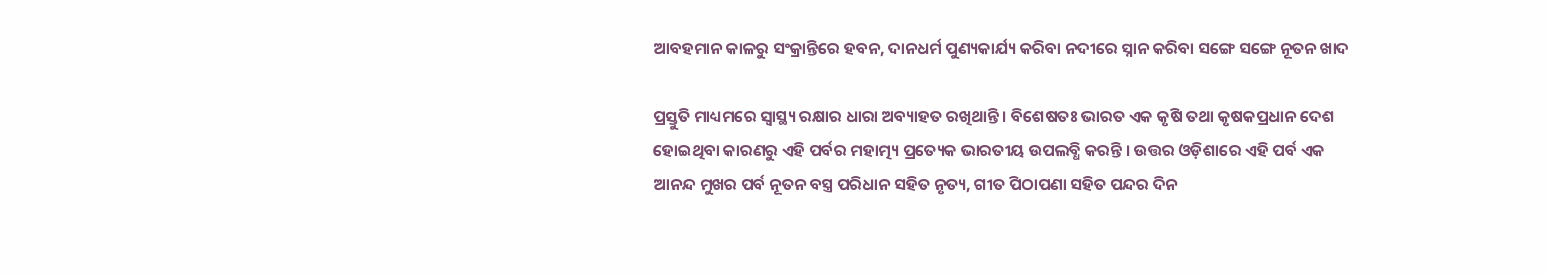ଆବହମାନ କାଳରୁ ସଂକ୍ରାନ୍ତିରେ ହବନ, ଦାନଧର୍ମ ପୁଣ୍ୟକାର୍ଯ୍ୟ କରିବା ନଦୀରେ ସ୍ନାନ କରିବା ସଙ୍ଗେ ସଙ୍ଗେ ନୂତନ ଖାଦ

ପ୍ରସ୍ତୁତି ମାଧ୍ୟମରେ ସ୍ୱାସ୍ଥ୍ୟ ରକ୍ଷାର ଧାରା ଅବ୍ୟାହତ ରଖିଥାନ୍ତି । ବିଶେଷତଃ ଭାରତ ଏକ କୃଷି ତଥା କୃଷକପ୍ରଧାନ ଦେଶ ହୋଇଥିବା କାରଣରୁ ଏହି ପର୍ବର ମହାତ୍ମ୍ୟ ପ୍ରତ୍ୟେକ ଭାରତୀୟ ଉପଲବ୍ଧି କରନ୍ତି । ଉତ୍ତର ଓଡ଼ିଶାରେ ଏହି ପର୍ବ ଏକ ଆନନ୍ଦ ମୁଖର ପର୍ବ ନୂତନ ବସ୍ତ୍ର ପରିଧାନ ସହିତ ନୃତ୍ୟ, ଗୀତ ପିଠାପଣା ସହିତ ପନ୍ଦର ଦିନ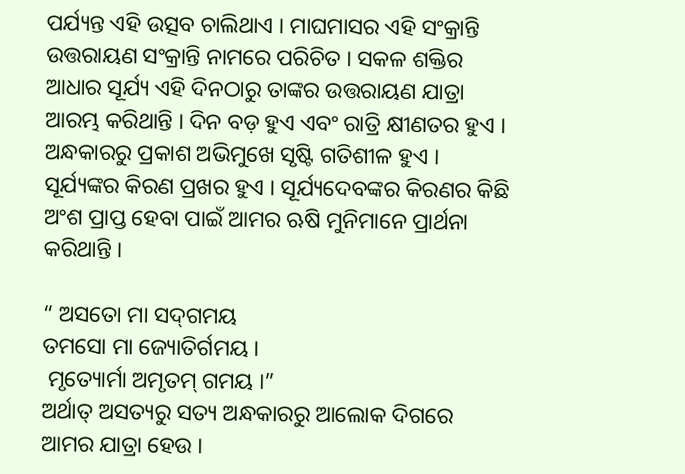ପର୍ଯ୍ୟନ୍ତ ଏହି ଉତ୍ସବ ଚାଲିଥାଏ । ମାଘମାସର ଏହି ସଂକ୍ରାନ୍ତି ଉତ୍ତରାୟଣ ସଂକ୍ରାନ୍ତି ନାମରେ ପରିଚିତ । ସକଳ ଶକ୍ତିର ଆଧାର ସୂର୍ଯ୍ୟ ଏହି ଦିନଠାରୁ ତାଙ୍କର ଉତ୍ତରାୟଣ ଯାତ୍ରା ଆରମ୍ଭ କରିଥାନ୍ତି । ଦିନ ବଡ଼ ହୁଏ ଏବଂ ରାତ୍ରି କ୍ଷୀଣତର ହୁଏ । ଅନ୍ଧକାରରୁ ପ୍ରକାଶ ଅଭିମୁଖେ ସୃଷ୍ଟି ଗତିଶୀଳ ହୁଏ । ସୂର୍ଯ୍ୟଙ୍କର କିରଣ ପ୍ରଖର ହୁଏ । ସୂର୍ଯ୍ୟଦେବଙ୍କର କିରଣର କିଛି ଅଂଶ ପ୍ରାପ୍ତ ହେବା ପାଇଁ ଆମର ଋଷି ମୁନିମାନେ ପ୍ରାର୍ଥନା କରିଥାନ୍ତି ।

“ ଅସତୋ ମା ସଦ୍‍ଗମୟ
ତମସୋ ମା ଜ୍ୟୋତିର୍ଗମୟ ।
 ମୃତ୍ୟୋର୍ମା ଅମୃତମ୍‍ ଗମୟ ।”
ଅର୍ଥାତ୍‍ ଅସତ୍ୟରୁ ସତ୍ୟ ଅନ୍ଧକାରରୁ ଆଲୋକ ଦିଗରେ ଆମର ଯାତ୍ରା ହେଉ ।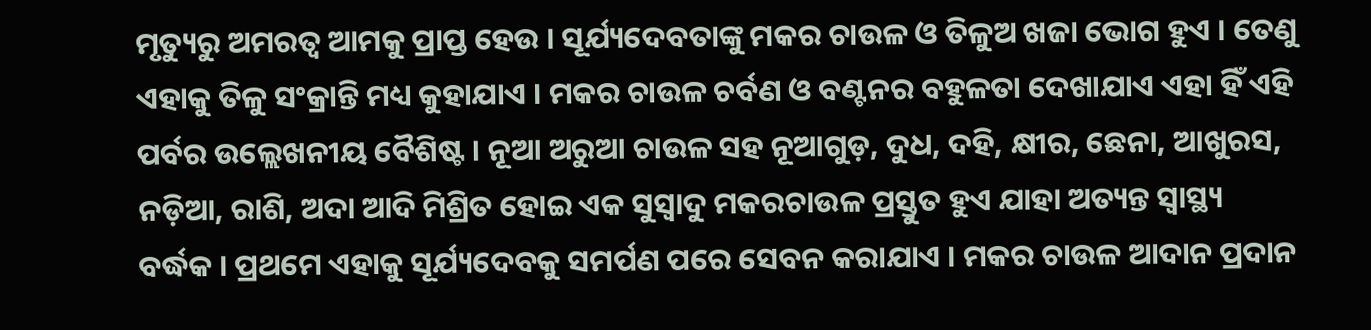ମୃତ୍ୟୁରୁ ଅମରତ୍ୱ ଆମକୁ ପ୍ରାପ୍ତ ହେଉ । ସୂର୍ଯ୍ୟଦେବତାଙ୍କୁ ମକର ଚାଉଳ ଓ ତିଳୁଅ ଖଜା ଭୋଗ ହୁଏ । ତେଣୁ ଏହାକୁ ତିଳୁ ସଂକ୍ରାନ୍ତି ମଧ୍ୟ କୁହାଯାଏ । ମକର ଚାଉଳ ଚର୍ବଣ ଓ ବଣ୍ଟନର ବହୁଳତା ଦେଖାଯାଏ ଏହା ହିଁ ଏହି ପର୍ବର ଉଲ୍ଲେଖନୀୟ ବୈଶିଷ୍ଟ । ନୂଆ ଅରୁଆ ଚାଉଳ ସହ ନୂଆଗୁଡ଼, ଦୁଧ, ଦହି, କ୍ଷୀର, ଛେନା, ଆଖୁରସ, ନଡ଼ିଆ, ରାଶି, ଅଦା ଆଦି ମିଶ୍ରିତ ହୋଇ ଏକ ସୁସ୍ୱାଦୁ ମକରଚାଉଳ ପ୍ରସ୍ତୁତ ହୁଏ ଯାହା ଅତ୍ୟନ୍ତ ସ୍ୱାସ୍ଥ୍ୟ ବର୍ଦ୍ଧକ । ପ୍ରଥମେ ଏହାକୁ ସୂର୍ଯ୍ୟଦେବକୁ ସମର୍ପଣ ପରେ ସେବନ କରାଯାଏ । ମକର ଚାଉଳ ଆଦାନ ପ୍ରଦାନ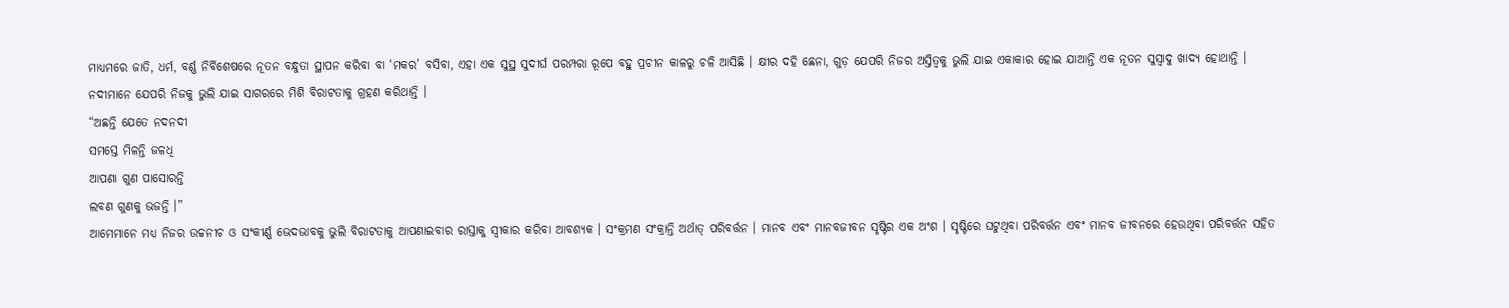ମାଧ୍ୟମରେ ଜାତି, ଧର୍ମ, ବର୍ଣ୍ଣ ନିର୍ବିଶେଷରେ ନୂତନ ବନ୍ଧୁତା ସ୍ଥାପନ କରିବା ବା ‘ମକର’ ବସିବା, ଏହା ଏକ ସୁସ୍ଥ ସୁଦୀର୍ଘ ପରମ୍ପରା ରୂପେ ବହୁ ପ୍ରଚୀନ କାଳରୁ ଚଳି ଆସିଛି । କ୍ଷୀର ଦହି ଛେନା, ଗୁଡ଼ ଯେପରି ନିଜର ଅସ୍ତିତ୍ୱକୁ ଭୁଲି ଯାଇ ଏକାକାର ହୋଇ ଯାଆନ୍ତି ଏକ ନୂତନ ସୁସ୍ୱାଦୁ ଖାଦ୍ୟ ହୋଥାନ୍ତି । ନଦୀମାନେ ଯେପରି ନିଜକୁ ଭୁଲି ଯାଇ ସାଗରରେ ମିଶି ବିରାଟତାକୁ ଗ୍ରହଣ କରିଥାନ୍ତି ।
“ଅଛନ୍ତି ଯେତେ ନଦନଦୀ
ସମସ୍ତେ ମିଳନ୍ତି ଜଳଧି
ଆପଣା ଗୁଣ ପାସୋରନ୍ତି
ଲବଣ ଗୁଣକୁ ଭଜନ୍ତି ।”
ଆମେମାନେ ମଧ୍ୟ ନିଜର ଉଚ୍ଚନୀଚ ଓ ସଂକୀର୍ଣ୍ଣ ଭେଦଭାବକୁ ଭୁଲି ବିରାଟତାକୁ ଆପଣାଇବାର ରାସ୍ତାକୁ ସ୍ୱୀକାର କରିବା ଆବଶ୍ୟକ । ସଂକ୍ରମଣ ସଂକ୍ରାନ୍ତି ଅର୍ଥାତ୍‍ ପରିବର୍ତ୍ତନ । ମାନବ ଏବଂ ମାନବଜୀବନ ସୃଷ୍ଟିର ଏକ ଅଂଶ । ସୃଷ୍ଟିରେ ଘଟୁଥିବା ପରିବର୍ତ୍ତନ ଏବଂ ମାନବ ଜୀବନରେ ହେଉଥିବା ପରିବର୍ତ୍ତନ ସହିତ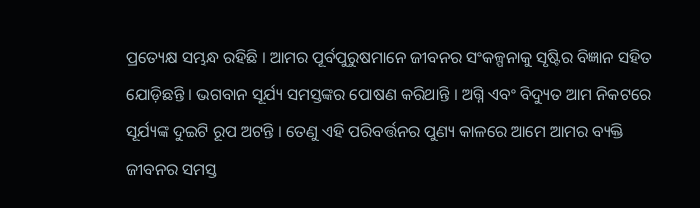ପ୍ରତ୍ୟେକ୍ଷ ସମ୍ଭନ୍ଧ ରହିଛି । ଆମର ପୂର୍ବପୁରୁଷମାନେ ଜୀବନର ସଂକଳ୍ପନାକୁ ସୃଷ୍ଟିର ବିଜ୍ଞାନ ସହିତ ଯୋଡ଼ିଛନ୍ତି । ଭଗବାନ ସୂର୍ଯ୍ୟ ସମସ୍ତଙ୍କର ପୋଷଣ କରିଥାନ୍ତି । ଅଗ୍ନି ଏବଂ ବିଦ୍ୟୁତ ଆମ ନିକଟରେ ସୂର୍ଯ୍ୟଙ୍କ ଦୁଇଟି ରୂପ ଅଟନ୍ତି । ତେଣୁ ଏହି ପରିବର୍ତ୍ତନର ପୁଣ୍ୟ କାଳରେ ଆମେ ଆମର ବ୍ୟକ୍ତି ଜୀବନର ସମସ୍ତ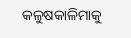କଳୁଷକାଳିମାକୁ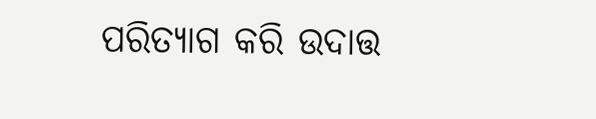ପରିତ୍ୟାଗ କରି ଉଦାତ୍ତ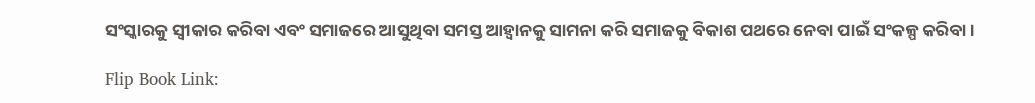ସଂସ୍କାରକୁ ସ୍ୱୀକାର କରିବା ଏବଂ ସମାଜରେ ଆସୁଥିବା ସମସ୍ତ ଆହ୍ୱାନକୁ ସାମନା କରି ସମାଜକୁ ବିକାଶ ପଥରେ ନେବା ପାଇଁ ସଂକଳ୍ପ କରିବା ।

Flip Book Link: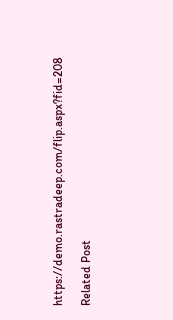https://demo.rastradeep.com/flip.aspx?fid=208

Related Post